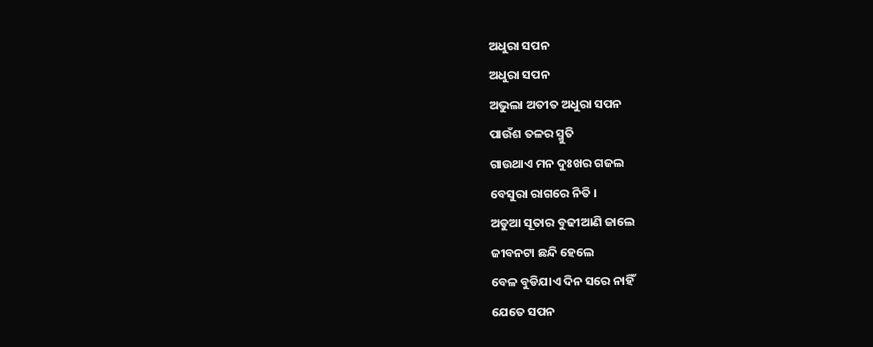ଅଧୁରା ସପନ
ଅଧୁରା ସପନ
ଅଭୁଲା ଅତୀତ ଅଧୁରା ସପନ
ପାଉଁଶ ତଳର ସ୍ମୁତି
ଗାଉଥାଏ ମନ ଦୁଃଖର ଗଜଲ
ବେସୁରା ରାଗରେ ନିତି ।
ଅଡୁଆ ସୂତାର ବୁଢୀଆଣି ଜାଲେ
ଜୀବନଟା ଛନ୍ଦି ହେଲେ
ବେଳ ବୁଡିଯାଏ ଦିନ ସରେ ନାହିଁ
ଯେତେ ସପନ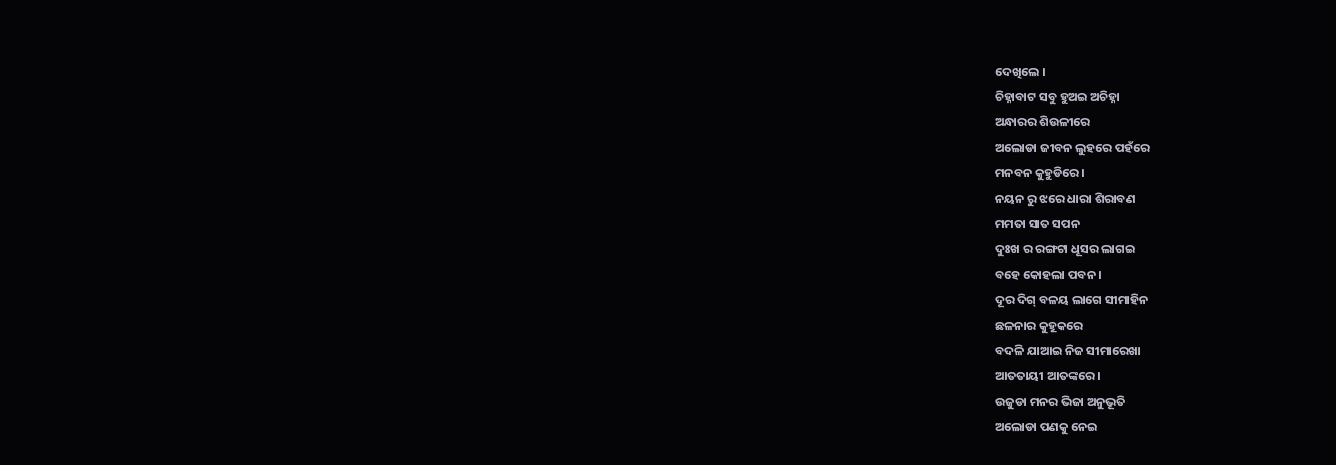ଦେଖିଲେ ।
ଚିହ୍ନାବାଟ ସବୁ ହୁଅଇ ଅଚିହ୍ନା
ଅନ୍ଧାରର ଶିଉଳୀରେ
ଅଲୋଡା ଜୀବନ ଲୁହରେ ପହଁରେ
ମନବନ କୁହୁଡିରେ ।
ନୟନ ରୁ ଝରେ ଧାରା ଶିରାବଣ
ମମତା ସାତ ସପନ
ଦୁଃଖ ର ରଙ୍ଗଟା ଧୂସର ଲାଗଇ
ବହେ କୋହଲା ପବନ ।
ଦୂର ଦିଗ୍ ବଳୟ ଲାଗେ ସୀମାହିନ
ଛଳନାର କୁହୂକରେ
ବଦଳି ଯାଆଇ ନିଜ ସୀମାରେଖା
ଆତତାୟୀ ଆତଙ୍କରେ ।
ଉଜୁଡା ମନର ଭିଜା ଅନୁଭୂତି
ଅଲୋଡା ପଣକୁ ନେଇ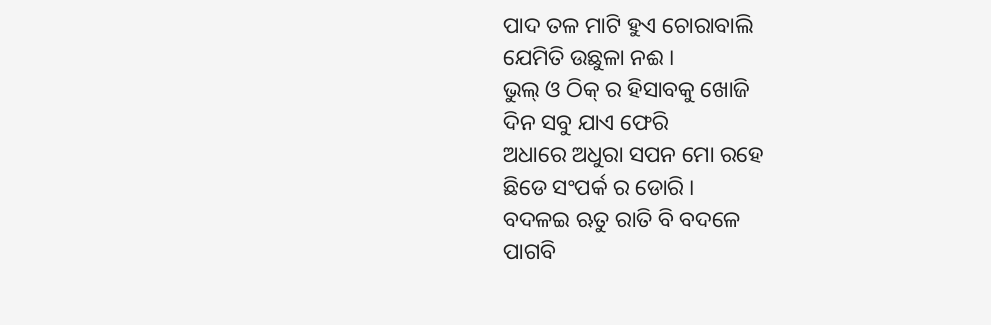ପାଦ ତଳ ମାଟି ହୁଏ ଚୋରାବାଲି
ଯେମିତି ଉଛୁଳା ନଈ ।
ଭୁଲ୍ ଓ ଠିକ୍ ର ହିସାବକୁ ଖୋଜି
ଦିନ ସବୁ ଯାଏ ଫେରି
ଅଧାରେ ଅଧୁରା ସପନ ମୋ ରହେ
ଛିଡେ ସଂପର୍କ ର ଡୋରି ।
ବଦଳଇ ଋତୁ ରାତି ବି ବଦଳେ
ପାଗବି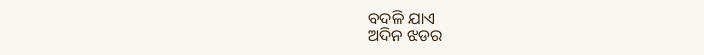ବଦଳି ଯାଏ
ଅଦିନ ଝଡର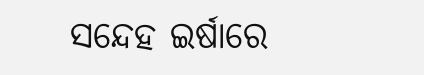ସନ୍ଦେହ ଇର୍ଷାରେ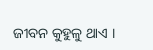ଜୀବନ କୁହୁଳୁ ଥାଏ ।